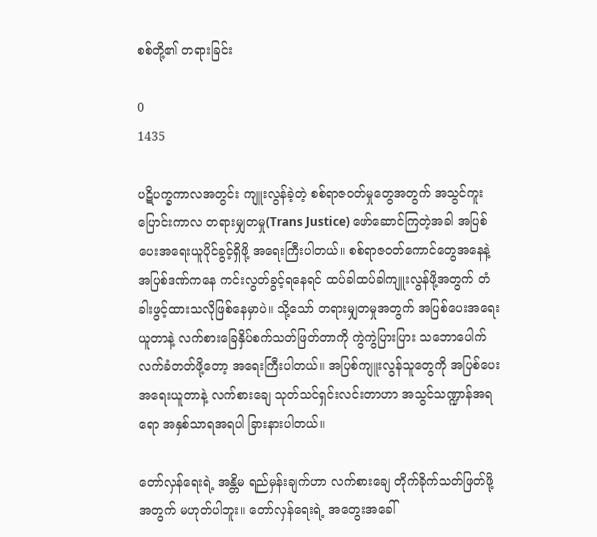စစ်တို့၏ တရားခြင်း

0
1435

ပဋိပက္ခကာလအတွင်း ကျူးလွန်ခဲ့တဲ့ စစ်ရာဇဝတ်မှုတွေအတွက် အသွင်ကူးပြောင်းကာလ တရားမျှတမှု(Trans Justice) ဖော်ဆောင်ကြတဲ့အခါ အပြစ်ပေးအရေးယူပိုင်ခွင့်ရှိဖို့ အရေးကြီးပါတယ်။ စစ်ရာဇဝတ်ကောင်တွေအနေနဲ့ အပြစ်ဒဏ်ကနေ ကင်းလွတ်ခွင့်ရနေရင် ထပ်ခါထပ်ခါကျူးလွန်ဖို့အတွက် တံခါးဖွင့်ထားသလိုဖြစ်နေမှာပဲ။ သို့သော် တရားမျှတမှုအတွက် အပြစ်ပေးအရေးယူတာနဲ့ လက်စားခြေနှိပ်စက်သတ်ဖြတ်တာကို ကွဲကွဲပြားပြား သဘောပေါက်လက်ခံတတ်ဖို့တော့ အရေးကြီးပါတယ်။ အပြစ်ကျူးလွန်သူတွေကို အပြစ်ပေးအရေးယူတာနဲ့ လက်စားချေ သုတ်သင်ရှင်းလင်းတာဟာ အသွင်သဏ္ဍာန်အရရော အနှစ်သာရအရပါ ခြားနားပါတယ်။

တော်လှန်ရေးရဲ့ အန္တိမ ရည်မှန်းချက်ဟာ လက်စားချေ တိုက်ခိုက်သတ်ဖြတ်ဖို့အတွက် မဟုတ်ပါဘူး။ တော်လှန်ရေးရဲ့ အတွေးအခေါ်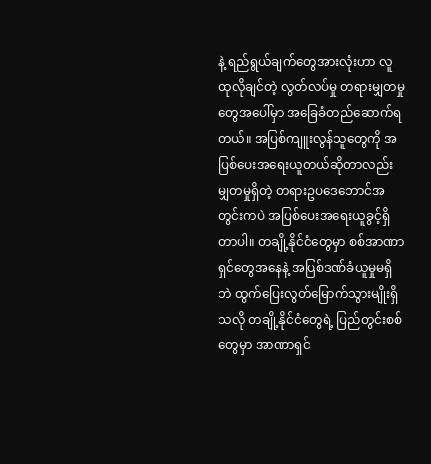နဲ့ ရည်ရွယ်ချက်တွေအားလုံးဟာ လူထုလိုချင်တဲ့ လွတ်လပ်မှု တရားမျှတမှုတွေအပေါ်မှာ အခြေခံတည်ဆောက်ရတယ်။ အပြစ်ကျူးလွန်သူတွေကို အပြစ်ပေးအရေးယူတယ်ဆိုတာလည်း မျှတမှုရှိတဲ့ တရားဥပဒေဘောင်အတွင်းကပဲ အပြစ်ပေးအရေးယူခွင့်ရှိတာပါ။ တချို့နိုင်ငံတွေမှာ စစ်အာဏာရှင်တွေအနေနဲ့ အပြစ်ဒဏ်ခံယူမှုမရှိဘဲ ထွက်ပြေးလွတ်မြောက်သွားမျိုးရှိသလို တချို့နိုင်ငံတွေရဲ့ ပြည်တွင်းစစ်တွေမှာ အာဏာရှင်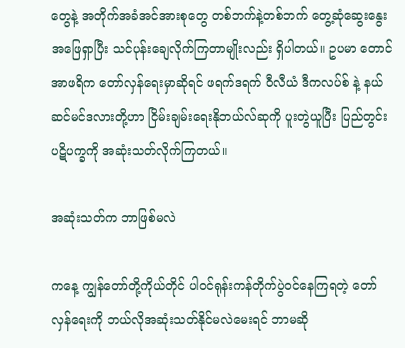တွေနဲ့ အတိုက်အခံအင်အားစုတွေ တစ်ဘက်နဲ့တစ်ဘက် တွေ့ဆုံဆွေးနွေးအဖြေရှာပြီး သင်ပုန်းချေလိုက်ကြတာမျိုးလည်း ရှိပါတယ်။ ဥပမာ တောင်အာဖရိက တော်လှန်ရေးမှာဆိုရင် ဖရက်ဒရက် ဝီလီယံ ဒီကလပ်စ် နဲ့ နယ်ဆင်မင်ဒလားတို့ဟာ ငြိမ်းချမ်းရေးနိုဘယ်လ်ဆုကို ပူးတွဲယူပြီး ပြည်တွင်းပဋိပက္ခကို အဆုံးသတ်လိုက်ကြတယ်။

အဆုံးသတ်က ဘာဖြစ်မလဲ

ကနေ့ ကျွန်တော်တို့ကိုယ်တိုင် ပါဝင်ရုန်းကန်တိုက်ပွဲဝင်နေကြရတဲ့ တော်လှန်ရေးကို ဘယ်လိုအဆုံးသတ်နိုင်မလဲမေးရင် ဘာမဆို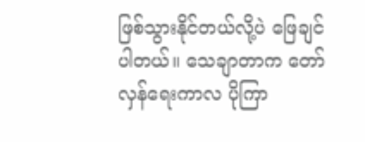ဖြစ်သွားနိုင်တယ်လို့ပဲ ဖြေချင်ပါတယ်။ သေချာတာက တော်လှန်ရေးကာလ ပိုကြာ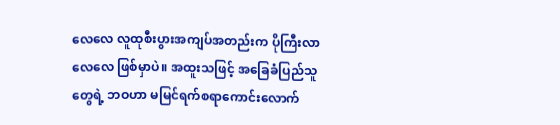လေလေ လူထုစီးပွားအကျပ်အတည်းက ပိုကြီးလာလေလေ ဖြစ်မှာပဲ။ အထူးသဖြင့် အခြေခံပြည်သူတွေရဲ့ ဘဝဟာ မမြင်ရက်စရာကောင်းလောက်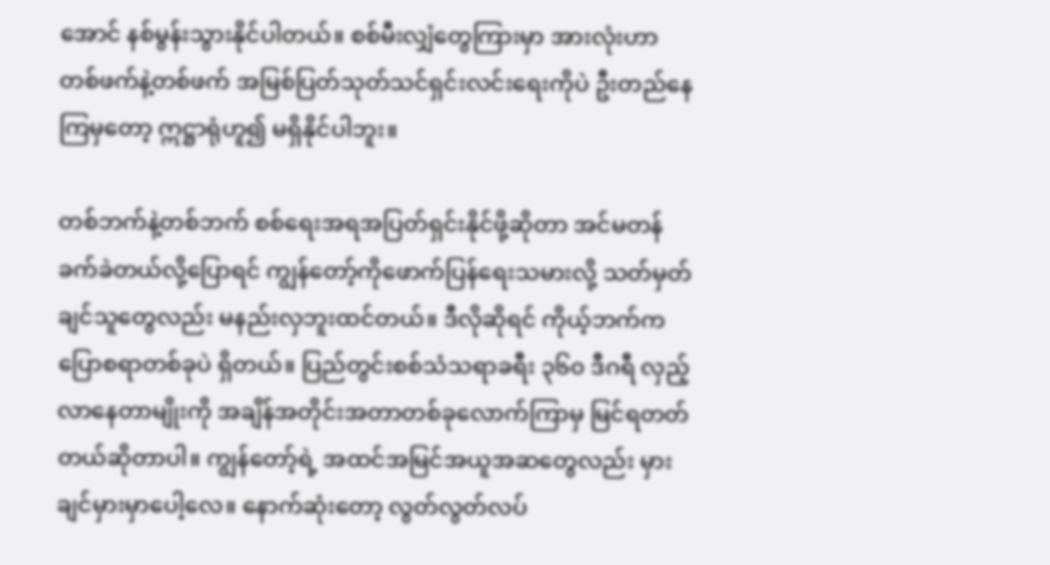အောင် နစ်မွန်းသွားနိုင်ပါတယ်။ စစ်မီးလျှံတွေကြားမှာ အားလုံးဟာ တစ်ဖက်နဲ့တစ်ဖက် အမြစ်ပြတ်သုတ်သင်ရှင်းလင်းရေးကိုပဲ ဦးတည်နေကြမှတော့ ဣဋ္ဌာရုံဟူ၍ မရှိနိုင်ပါဘူး။

တစ်ဘက်နဲ့တစ်ဘက် စစ်ရေးအရအပြတ်ရှင်းနိုင်ဖို့ဆိုတာ အင်မတန်ခက်ခဲတယ်လို့ပြောရင် ကျွန်တော့်ကိုဖောက်ပြန်ရေးသမားလို့ သတ်မှတ်ချင်သူတွေလည်း မနည်းလှဘူးထင်တယ်။ ဒီလိုဆိုရင် ကိုယ့်ဘက်ကပြောစရာတစ်ခုပဲ ရှိတယ်။ ပြည်တွင်းစစ်သံသရာခရီး ၃၆၀ ဒီဂရီ လှည့်လာနေတာမျိုးကို အချိန်အတိုင်းအတာတစ်ခုလောက်ကြာမှ မြင်ရတတ်တယ်ဆိုတာပါ။ ကျွန်တော့်ရဲ့ အထင်အမြင်အယူအဆတွေလည်း မှားချင်မှားမှာပေါ့လေ။ နောက်ဆုံးတော့ လွတ်လွတ်လပ်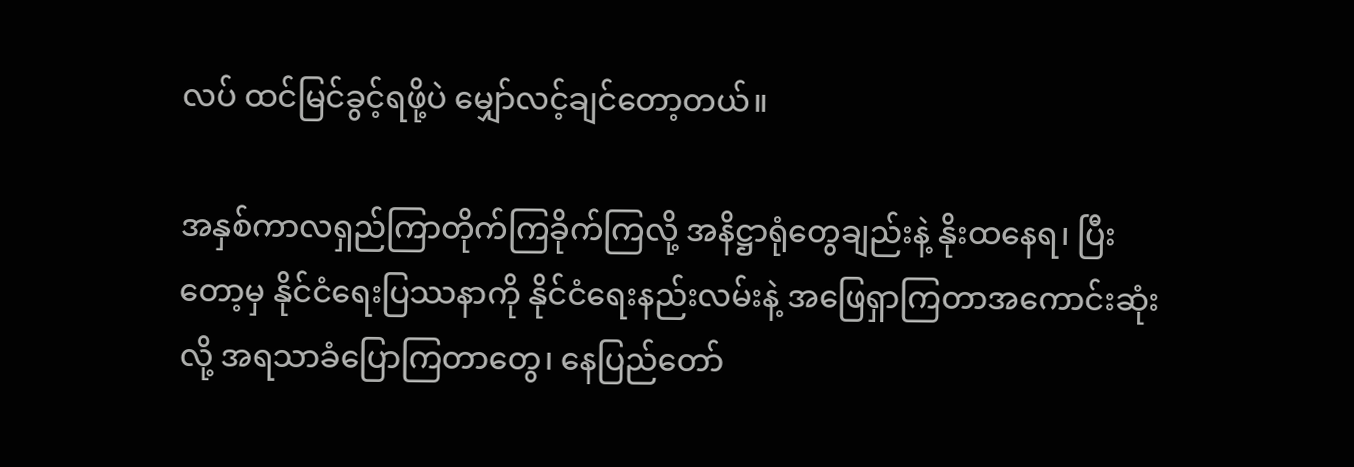လပ် ထင်မြင်ခွင့်ရဖို့ပဲ မျှော်လင့်ချင်တော့တယ်။

အနှစ်ကာလရှည်ကြာတိုက်ကြခိုက်ကြလို့ အနိဋ္ဌာရုံတွေချည်းနဲ့ နိုးထနေရ၊ ပြီးတော့မှ နိုင်ငံရေးပြဿနာကို နိုင်ငံရေးနည်းလမ်းနဲ့ အဖြေရှာကြတာအကောင်းဆုံးလို့ အရသာခံပြောကြတာတွေ၊ နေပြည်တော်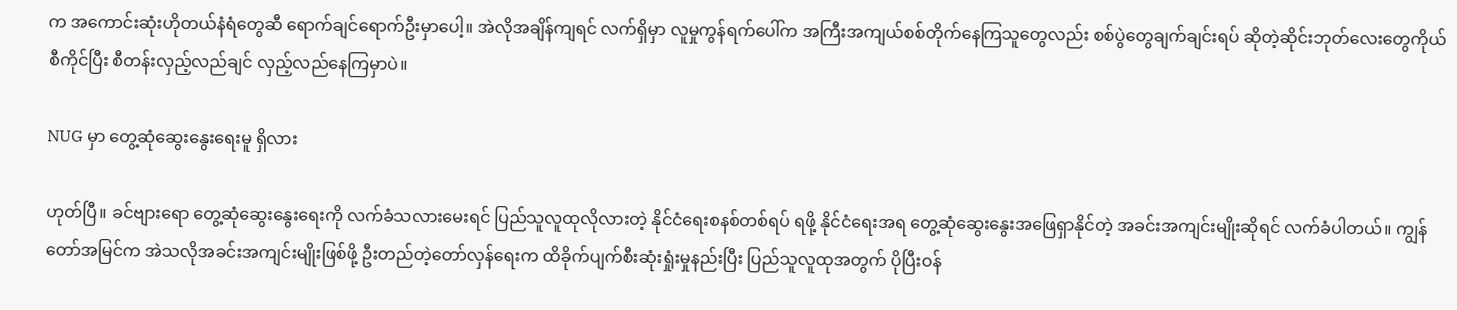က အကောင်းဆုံးဟိုတယ်နံရံတွေဆီ ရောက်ချင်ရောက်ဦးမှာပေါ့။ အဲလိုအချိန်ကျရင် လက်ရှိမှာ လူမှုကွန်ရက်ပေါ်က အကြီးအကျယ်စစ်တိုက်နေကြသူတွေလည်း စစ်ပွဲတွေချက်ချင်းရပ် ဆိုတဲ့ဆိုင်းဘုတ်လေးတွေကိုယ်စီကိုင်ပြီး စီတန်းလှည့်လည်ချင် လှည့်လည်နေကြမှာပဲ။

NUG မှာ တွေ့ဆုံဆွေးနွေးရေးမူ ရှိလား

ဟုတ်ပြီ။ ခင်ဗျားရော တွေ့ဆုံဆွေးနွေးရေးကို လက်ခံသလားမေးရင် ပြည်သူလူထုလိုလားတဲ့ နိုင်ငံရေးစနစ်တစ်ရပ် ရဖို့ နိုင်ငံရေးအရ တွေ့ဆုံဆွေးနွေးအဖြေရှာနိုင်တဲ့ အခင်းအကျင်းမျိုးဆိုရင် လက်ခံပါတယ်။ ကျွန်တော်အမြင်က အဲသလိုအခင်းအကျင်းမျိုးဖြစ်ဖို့ ဦးတည်တဲ့တော်လှန်ရေးက ထိခိုက်ပျက်စီးဆုံးရှုံးမှုနည်းပြီး ပြည်သူလူထုအတွက် ပိုပြီးဝန်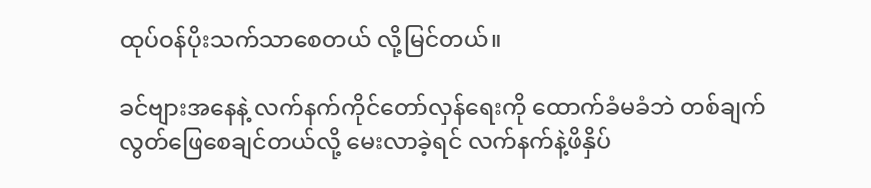ထုပ်ဝန်ပိုးသက်သာစေတယ် လို့မြင်တယ်။

ခင်ဗျားအနေနဲ့ လက်နက်ကိုင်တော်လှန်ရေးကို ထောက်ခံမခံဘဲ တစ်ချက်လွတ်ဖြေစေချင်တယ်လို့ မေးလာခဲ့ရင် လက်နက်နဲ့ဖိနှိပ်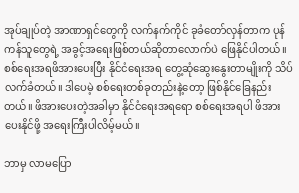အုပ်ချုပ်တဲ့ အာဏာရှင်တွေကို လက်နက်ကိုင် ခုခံတော်လှန်တာက ပုန်ကန်သူတွေရဲ့ အခွင့်အရေးဖြစ်တယ်ဆိုတာလောက်ပဲ ဖြေနိုင်ပါတယ်။ စစ်ရေးအရဖိအားပေးပြီး နိုင်ငံရေးအရ တွေ့ဆုံဆွေးနွေးတာမျိုးကို သိပ်လက်ခံတယ်။ ဒါပေမဲ့ စစ်ရေးတစ်ခုတည်းနဲ့တော့ ဖြစ်နိုင်ခြေနည်းတယ်။ ဖိအားပေးတဲ့အခါမှာ နိုင်ငံရေးအရရော စစ်ရေးအရပါ ဖိအားပေးနိုင်ဖို့ အရေးကြီးပါလိမ့်မယ်။

ဘာမှ လာမပြော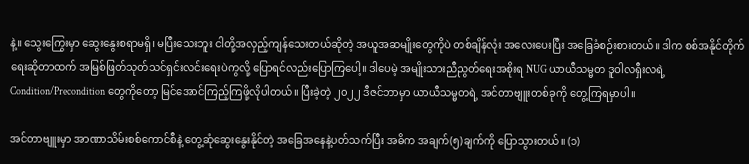နဲ့။ သွေးကြွေးမှာ ဆွေးနွေးစရာမရှိ၊ မပြီးသေးဘူး ငါတို့အလှည့်ကျန်သေးတယ်ဆိုတဲ့ အယူအဆမျိုးတွေကိုပဲ တစ်ချိန်လုံး အလေးပေးပြီး အခြေခံစဉ်းစားတယ်။ ဒါက စစ်အနိုင်တိုက်ရေးဆိုတာထက် အမြစ်ဖြတ်သုတ်သင်ရှင်းလင်းရေးပဲကွလို့ ပြောရင်လည်းပြောကြပေါ့။ ဒါပေမဲ့ အမျိုးသားညီညွတ်ရေးအစိုးရ NUG ယာယီသမ္မတ ဒူဝါလရှီးလရဲ့ Condition/Precondition တွေကိုတော့ မြင်အောင်ကြည့်ကြဖို့လိုပါတယ်။ ပြီးခဲ့တဲ့ ၂၀၂၂ ဒီဇင်ဘာမှာ ယာယီသမ္မတရဲ့ အင်တာဗျူးတစ်ခုကို တွေ့ကြရမှာပါ။

အင်တာဗျူးမှာ အာဏာသိမ်းစစ်ကောင်စီနဲ့ တွေ့ဆုံဆွေးနွေးနိုင်တဲ့ အခြေအနေနဲ့ပတ်သက်ပြီး အဓိက အချက်(၅)ချက်ကို ပြောသွားတယ်။ (၁)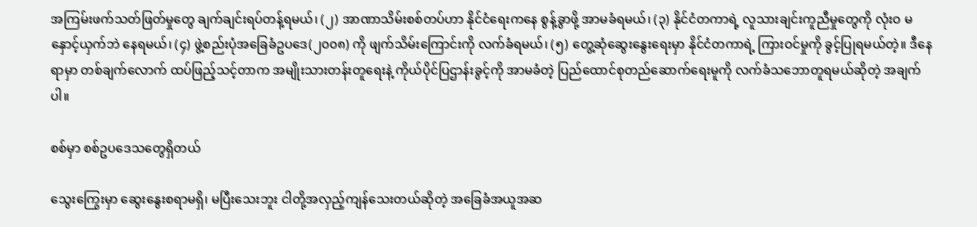အကြမ်းဖက်သတ်ဖြတ်မှုတွေ ချက်ချင်းရပ်တန့်ရမယ်၊ (၂) အာဏာသိမ်းစစ်တပ်ဟာ နိုင်ငံရေးကနေ စွန့်ခွာဖို့ အာမခံရမယ်၊ (၃) နိုင်ငံတကာရဲ့ လူသားချင်းကူညီမှုတွေကို လုံးဝ မနှောင့်ယှက်ဘဲ နေရမယ်၊ (၄) ဖွဲ့စည်းပုံအခြေခံဥပဒေ(၂၀၀၈) ကို ဖျက်သိမ်းကြောင်းကို လက်ခံရမယ်၊ (၅) တွေ့ဆုံဆွေးနွေးရေးမှာ နိုင်ငံတကာရဲ့ ကြားဝင်မှုကို ခွင့်ပြုရမယ်တဲ့။ ဒီနေရာမှာ တစ်ချက်လောက် ထပ်ဖြည့်သင့်တာက အမျိုးသားတန်းတူရေးနဲ့ ကိုယ်ပိုင်ပြဌာန်းခွင့်ကို အာမခံတဲ့ ပြည်ထောင်စုတည်ဆောက်ရေးမူကို လက်ခံသဘောတူရမယ်ဆိုတဲ့ အချက်ပါ။

စစ်မှာ စစ်ဥပဒေသတွေရှိတယ်

သွေးကြွေးမှာ ဆွေးနွေးစရာမရှိ၊ မပြီးသေးဘူး ငါတို့အလှည့်ကျန်သေးတယ်ဆိုတဲ့ အခြေခံအယူအဆ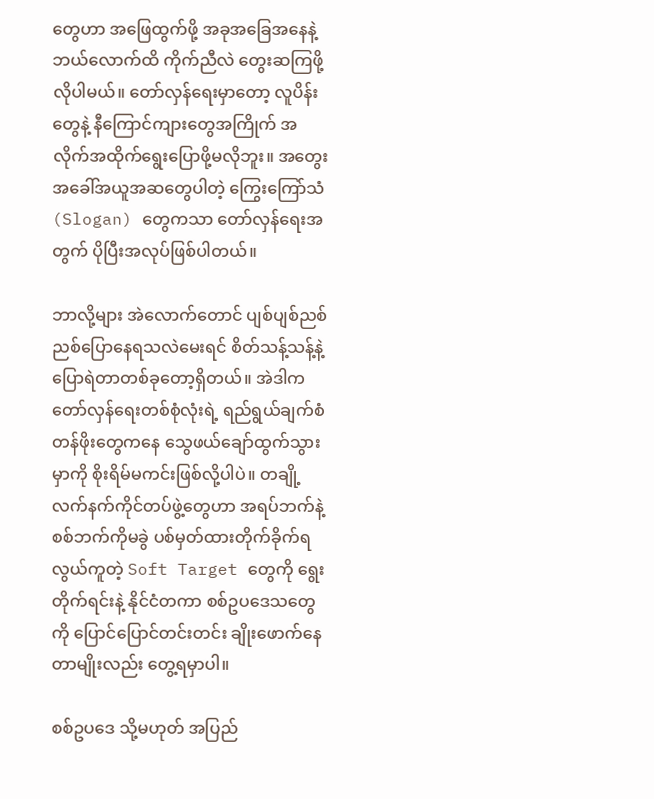တွေဟာ အဖြေထွက်ဖို့ အခုအခြေအနေနဲ့ ဘယ်လောက်ထိ ကိုက်ညီလဲ တွေးဆကြဖို့ လိုပါမယ်။ တော်လှန်ရေးမှာတော့ လူပိန်းတွေနဲ့ နီကြောင်ကျားတွေအကြိုက် အလိုက်အထိုက်ရွေးပြောဖို့မလိုဘူး။ အတွေးအခေါ်အယူအဆတွေပါတဲ့ ကြွေးကြော်သံ (Slogan) တွေကသာ တော်လှန်ရေးအတွက် ပိုပြီးအလုပ်ဖြစ်ပါတယ်။

ဘာလို့များ အဲလောက်တောင် ပျစ်ပျစ်ညစ်ညစ်ပြောနေရသလဲမေးရင် စိတ်သန့်သန့်နဲ့ ပြောရဲတာတစ်ခုတော့ရှိတယ်။ အဲဒါက တော်လှန်ရေးတစ်စုံလုံးရဲ့ ရည်ရွယ်ချက်စံတန်ဖိုးတွေကနေ သွေဖယ်ချော်ထွက်သွားမှာကို စိုးရိမ်မကင်းဖြစ်လို့ပါပဲ။ တချို့လက်နက်ကိုင်တပ်ဖွဲ့တွေဟာ အရပ်ဘက်နဲ့ စစ်ဘက်ကိုမခွဲ ပစ်မှတ်ထားတိုက်ခိုက်ရလွယ်ကူတဲ့ Soft Target တွေကို ရွေးတိုက်ရင်းနဲ့ နိုင်ငံတကာ စစ်ဥပဒေသတွေကို ပြောင်ပြောင်တင်းတင်း ချိုးဖောက်နေတာမျိုးလည်း တွေ့ရမှာပါ။

စစ်ဥပဒေ သို့မဟုတ် အပြည်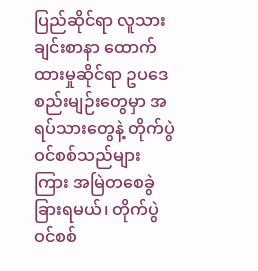ပြည်ဆိုင်ရာ လူသားချင်းစာနာ ထောက်ထားမှုဆိုင်ရာ ဥပဒေစည်းမျဉ်းတွေမှာ အရပ်သားတွေနဲ့ တိုက်ပွဲဝင်စစ်သည်များကြား အမြဲတစေခွဲခြားရမယ်၊ တိုက်ပွဲဝင်စစ်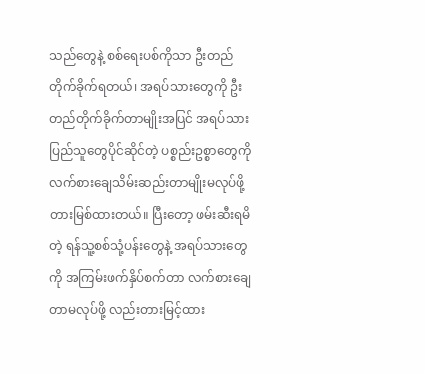သည်တွေနဲ့ စစ်‌ရေးပစ်ကိုသာ ဦးတည်တိုက်ခိုက်ရတယ်၊ အရပ်သားတွေကို ဦးတည်တိုက်ခိုက်တာမျိုးအပြင် အရပ်သားပြည်သူတွေပိုင်ဆိုင်တဲ့ ပစ္စည်းဥစ္စာတွေကို လက်စားချေသိမ်းဆည်းတာမျိုးမလုပ်ဖို့ တားမြစ်ထားတယ်။ ပြီးတော့ ဖမ်းဆီးရမိတဲ့ ရန်သူ့စစ်သုံ့ပန်းတွေနဲ့ အရပ်သားတွေကို အကြမ်းဖက်နှိပ်စက်တာ လက်စားချေတာမလုပ်ဖို့ လည်းတားမြင့်ထား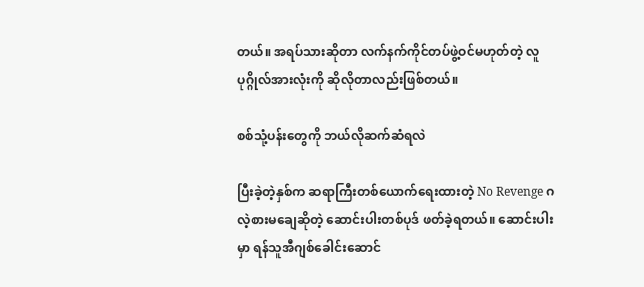တယ်။ အရပ်သားဆိုတာ လက်နက်ကိုင်တပ်ဖွဲ့ဝင်မဟုတ်တဲ့ လူပုဂ္ဂိုလ်အားလုံးကို ဆိုလိုတာလည်းဖြစ်တယ်။

စစ်သုံ့ပန်းတွေကို ဘယ်လိုဆက်ဆံရလဲ

ပြီးခဲ့တဲ့နှစ်က ဆရာကြီးတစ်ယောက်ရေးထားတဲ့ No Revenge ဂလဲ့စားမချေဆိုတဲ့ ဆောင်းပါးတစ်ပုဒ် ဖတ်ခဲ့ရတယ်။ ဆောင်းပါးမှာ ရန်သူအီဂျစ်ခေါင်းဆောင်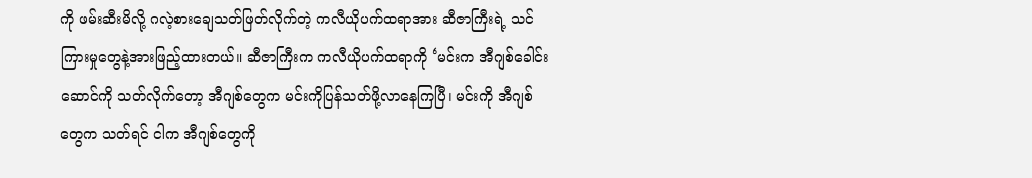ကို ဖမ်းဆီးမိလို့ ဂလဲ့စားချေသတ်ဖြတ်လိုက်တဲ့ ကလီယိုပက်ထရာအား ဆီဇာကြီးရဲ့ သင်ကြားမှုတွေနဲ့အားဖြည့်ထားတယ်။ ဆီဇာကြီးက ကလီယိုပက်ထရာကို ‘မင်းက အီဂျစ်ခေါင်းဆောင်ကို သတ်လိုက်တော့ အီဂျစ်တွေက မင်းကိုပြန်သတ်ဖို့လာနေကြပြီ၊ မင်းကို အီဂျစ်တွေက သတ်ရင် ငါက အီဂျစ်တွေကို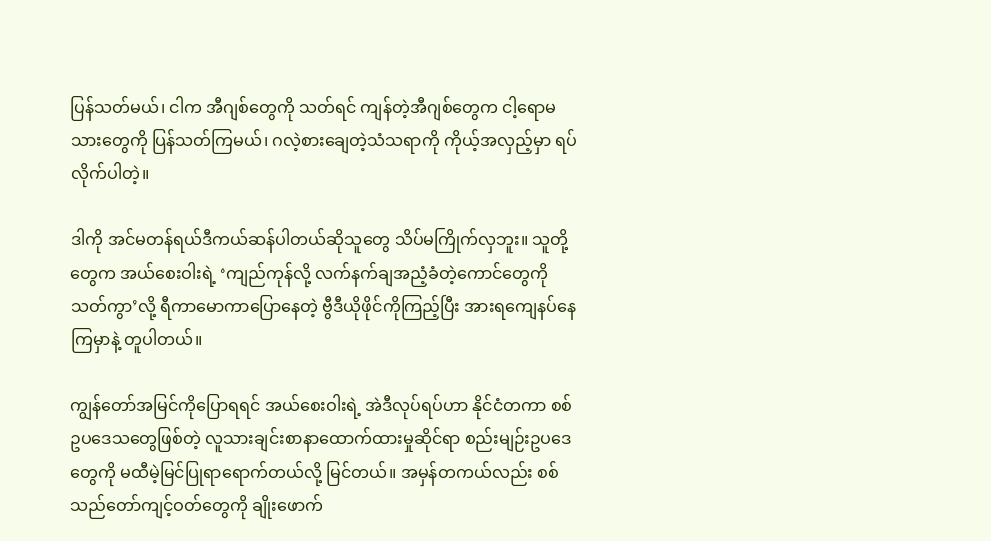ပြန်သတ်မယ်၊ ငါက အီဂျစ်တွေကို သတ်ရင် ကျန်တဲ့အီဂျစ်တွေက ငါ့ရောမသားတွေကို ပြန်သတ်ကြမယ်၊ ဂလဲ့စားချေတဲ့သံသရာကို ကိုယ့်အလှည့်မှာ ရပ်လိုက်ပါတဲ့။

ဒါကို အင်မတန်ရယ်ဒီကယ်ဆန်ပါတယ်ဆိုသူတွေ သိပ်မကြိုက်လှဘူး။ သူတို့တွေက အယ်စေးဝါးရဲ့ ‘ကျည်ကုန်လို့ လက်နက်ချအညံ့ခံတဲ့ကောင်တွေကို သတ်ကွာ’လို့ ရီကာမောကာပြောနေတဲ့ ဗွီဒီယိုဖိုင်ကိုကြည့်ပြီး အားရကျေနပ်နေကြမှာနဲ့ တူပါတယ်။

ကျွန်တော်အမြင်ကိုပြောရရင် အယ်စေးဝါးရဲ့ အဲဒီလုပ်ရပ်ဟာ နိုင်ငံတကာ စစ်ဥပဒေသတွေဖြစ်တဲ့ လူသားချင်းစာနာထောက်ထားမှုဆိုင်ရာ စည်းမျဉ်းဥပဒေတွေကို မထီမဲ့မြင်ပြုရာရောက်တယ်လို့ မြင်တယ်။ အမှန်တကယ်လည်း စစ်သည်တော်ကျင့်ဝတ်တွေကို ချိုးဖောက်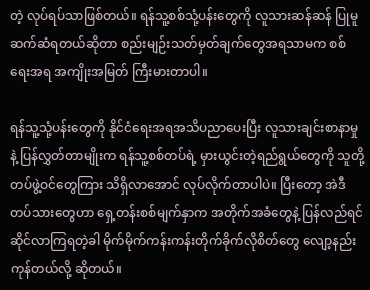တဲ့ လုပ်ရပ်သာဖြစ်တယ်။ ရန်သူ့စစ်သုံ့ပန်းတွေကို လူသားဆန်ဆန် ပြုမူဆက်ဆံရတယ်ဆိုတာ စည်းမျဉ်းသတ်မှတ်ချက်တွေအရသာမက စစ်ရေးအရ အကျိုးအမြတ် ကြီးမားတာပါ။

ရန်သူ့သုံ့ပန်းတွေကို နိုင်ငံရေးအရအသိပညာပေးပြီး လူသားချင်းစာနာမှုနဲ့ ပြန်လွှတ်တာမျိုးက ရန်သူ့စစ်တပ်ရဲ့ မှားယွင်းတဲ့ရည်ရွယ်တွေကို သူတို့တပ်ဖွဲ့ဝင်တွေကြား သိရှိလာအောင် လုပ်လိုက်တာပါပဲ။ ပြီးတော့ အဲဒီတပ်သားတွေဟာ ရှေ့တန်းစစ်မျက်နှာက အတိုက်အခံတွေနဲ့ ပြန်လည်ရင်ဆိုင်လာကြရတဲ့ခါ မိုက်မိုက်ကန်းကန်းတိုက်ခိုက်လိုစိတ်တွေ လျော့နည်းကုန်တယ်လို့ ဆိုတယ်။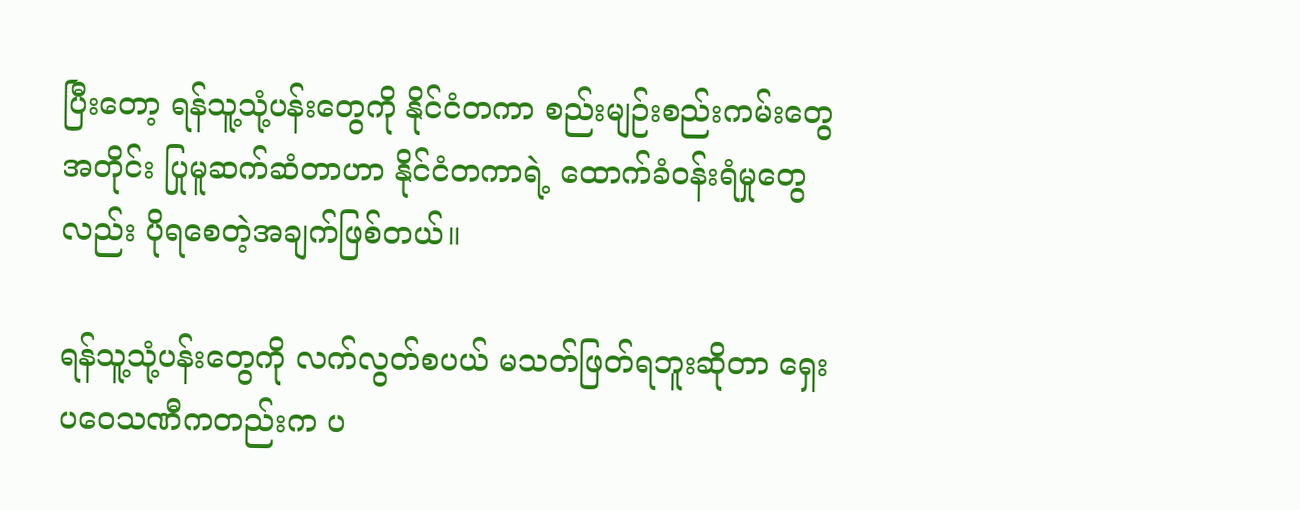ပြီးတော့ ရန်သူ့သုံ့ပန်းတွေကို နိုင်ငံတကာ စည်းမျဉ်းစည်းကမ်းတွေအတိုင်း ပြုမူဆက်ဆံတာဟာ နိုင်ငံတကာရဲ့ ထောက်ခံဝန်းရံမှုတွေလည်း ပိုရစေတဲ့အချက်ဖြစ်တယ်။

ရန်သူ့သုံ့ပန်းတွေကို လက်လွတ်စပယ် မသတ်ဖြတ်ရဘူးဆိုတာ ရှေးပဝေသဏီကတည်းက ပ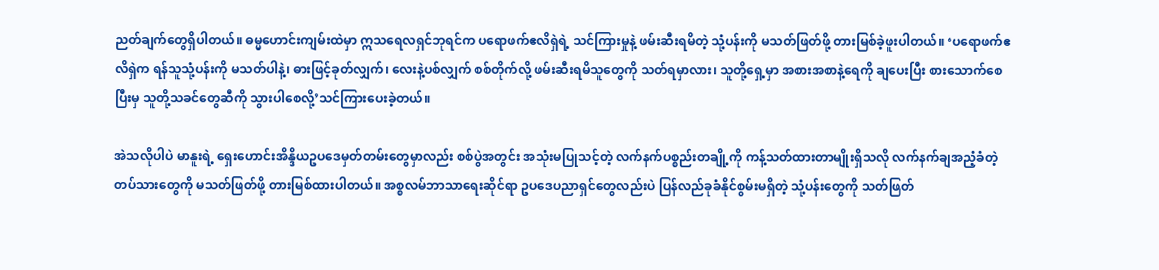ညတ်ချက်တွေရှိပါတယ်။ ဓမ္မဟောင်းကျမ်းထဲမှာ ဣသရေလရှင်ဘုရင်က ပရောဖက်ဧလိရှဲရဲ့ သင်ကြားမှုနဲ့ ဖမ်းဆီးရမိတဲ့ သုံ့ပန်းကို မသတ်ဖြတ်ဖို့ တားမြစ်ခဲ့ဖူးပါတယ်။ ‘ပရောဖက်ဧလိရှဲက ရန်သူသုံ့ပန်းကို မသတ်ပါနဲ့၊ ဓားဖြင့်ခုတ်လျှက်၊ လေးနဲ့ပစ်လျှက် စစ်တိုက်လို့ ဖမ်းဆီးရမိသူတွေကို သတ်ရမှာလား၊ သူတို့ရှေ့မှာ အစားအစာနဲ့ရေကို ချပေးပြီး စားသောက်စေပြီးမှ သူတို့သခင်တွေဆီကို သွားပါစေလို့’သင်ကြားပေးခဲ့တယ်။

အဲသလိုပါပဲ မာနူးရဲ့ ရှေးဟောင်းအိန္ဒိယဥပဒေမှတ်တမ်းတွေမှာလည်း စစ်ပွဲအတွင်း အသုံးမပြုသင့်တဲ့ လက်နက်ပစ္စည်းတချို့ကို ကန့်သတ်ထားတာမျိုးရှိသလို လက်နက်ချအညံ့ခံတဲ့ တပ်သားတွေကို မသတ်ဖြတ်ဖို့ တားမြစ်ထားပါတယ်။ အစ္စလမ်ဘာသာရေးဆိုင်ရာ ဥပဒေပညာရှင်တွေလည်းပဲ ပြန်လည်ခုခံနိုင်စွမ်းမရှိတဲ့ သုံ့ပန်းတွေကို သတ်ဖြတ်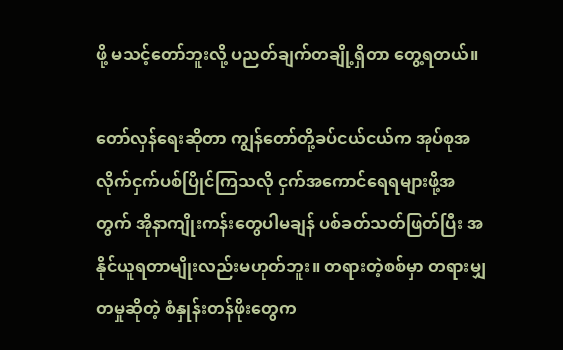ဖို့ မသင့်တော်ဘူးလို့ ပညတ်ချက်တချို့ရှိတာ တွေ့ရတယ်။

တော်လှန်ရေးဆိုတာ ကျွန်တော်တို့ခပ်ငယ်ငယ်က အုပ်စုအလိုက်ငှက်ပစ်ပြိုင်ကြသလို ငှက်အကောင်ရေရများဖို့အတွက် အိုနာကျိုးကန်းတွေပါမချန် ပစ်ခတ်သတ်ဖြတ်ပြီး အနိုင်ယူရတာမျိုးလည်းမဟုတ်ဘူး။ တရားတဲ့စစ်မှာ တရားမျှတမှုဆိုတဲ့ စံနှုန်းတန်ဖိုးတွေက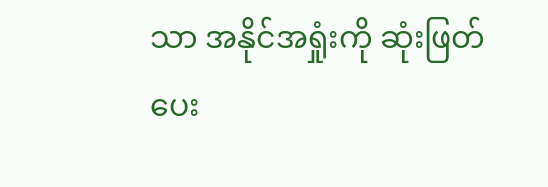သာ အနိုင်အရှုံးကို ဆုံးဖြတ်ပေး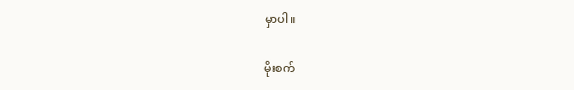မှာပါ။

မိုးစက်